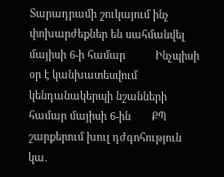Տարադրամի շուկայում ինչ փոխարժեքներ են սահմանվել մայիսի 6-ի համար          Ինչպիսի օր է կանխատեսվում կենդանակերպի նշանների համար մայիսի 6-ին       ՔՊ շարքերում խուլ դժգոհություն կա․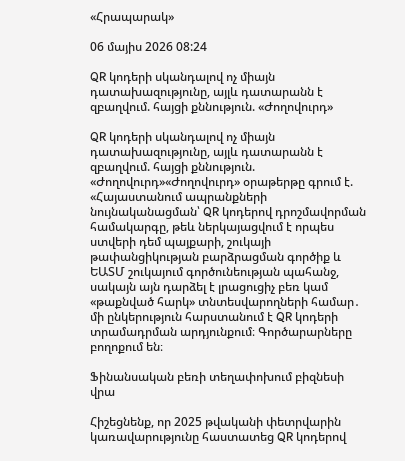«Հրապարակ»

06 մայիս 2026 08:24

QR կոդերի սկանդալով ոչ միայն դատախազությունը, այլև դատարանն է զբաղվում. հայցի քննություն. «Ժողովուրդ»

QR կոդերի սկանդալով ոչ միայն դատախազությունը, այլև դատարանն է զբաղվում. հայցի քննություն. «Ժողովուրդ»«Ժողովուրդ» օրաթերթը գրում է. «Հայաստանում ապրանքների նույնականացման՝ QR կոդերով դրոշմավորման համակարգը, թեև ներկայացվում է որպես ստվերի դեմ պայքարի, շուկայի թափանցիկության բարձրացման գործիք և ԵԱՏՄ շուկայում գործունեության պահանջ, սակայն այն դարձել է լրացուցիչ բեռ կամ «թաքնված հարկ» տնտեսվարողների համար․ մի ընկերություն հարստանում է QR կոդերի տրամադրման արդյունքում։ Գործարարները բողոքում են։

Ֆինանսական բեռի տեղափոխում բիզնեսի վրա

Հիշեցնենք, որ 2025 թվականի փետրվարին կառավարությունը հաստատեց QR կոդերով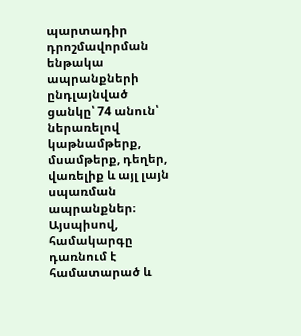պարտադիր դրոշմավորման ենթակա ապրանքների ընդլայնված ցանկը՝ 74 անուն՝ ներառելով կաթնամթերք, մսամթերք, դեղեր, վառելիք և այլ լայն սպառման ապրանքներ։ Այսպիսով, համակարգը դառնում է համատարած և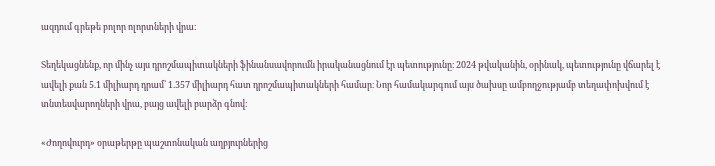ազդում գրեթե բոլոր ոլորտների վրա։

Տեղեկացնենք, որ մինչ այս դրոշմապիտակների ֆինանսավորումն իրականացնում էր պետությունը։ 2024 թվականին, օրինակ, պետությունը վճարել է ավելի քան 5.1 միլիարդ դրամ՝ 1.357 միլիարդ հատ դրոշմապիտակների համար։ Նոր համակարգում այս ծախսը ամբողջությամբ տեղափոխվում է տնտեսվարողների վրա, բայց ավելի բարձր գնով։

«Ժողովուրդ» օրաթերթը պաշտոնական աղբյուրներից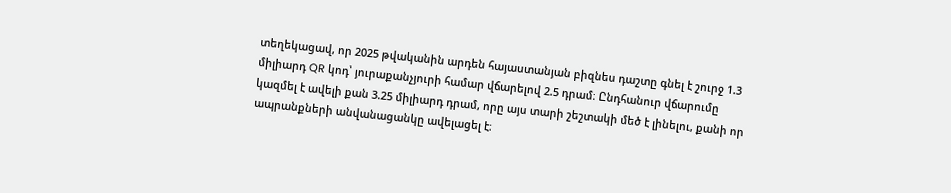տեղեկացավ, որ 2025 թվականին արդեն հայաստանյան բիզնես դաշտը գնել է շուրջ 1.3 միլիարդ QR կոդ՝ յուրաքանչյուրի համար վճարելով 2.5 դրամ։ Ընդհանուր վճարումը կազմել է ավելի քան 3.25 միլիարդ դրամ, որը այս տարի շեշտակի մեծ է լինելու, քանի որ ապրանքների անվանացանկը ավելացել է։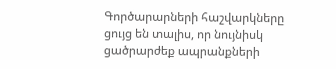Գործարարների հաշվարկները ցույց են տալիս, որ նույնիսկ ցածրարժեք ապրանքների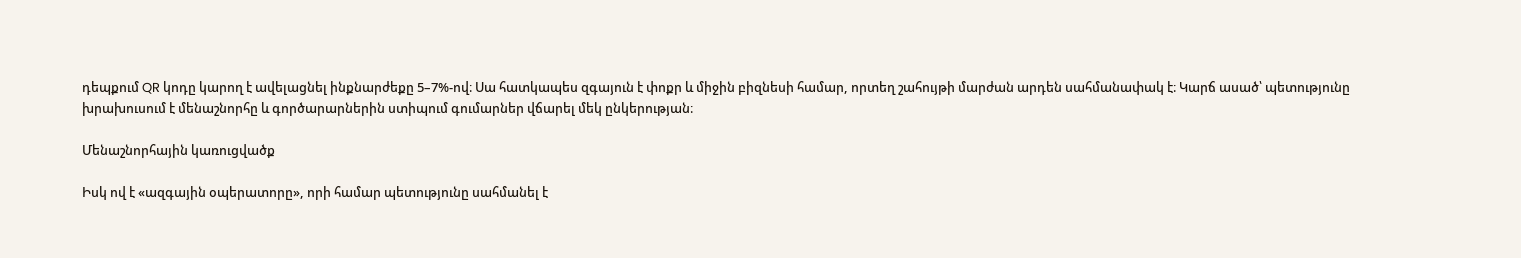դեպքում QR կոդը կարող է ավելացնել ինքնարժեքը 5–7%-ով։ Սա հատկապես զգայուն է փոքր և միջին բիզնեսի համար, որտեղ շահույթի մարժան արդեն սահմանափակ է։ Կարճ ասած՝ պետությունը խրախուսում է մենաշնորհը և գործարարներին ստիպում գումարներ վճարել մեկ ընկերության։

Մենաշնորհային կառուցվածք

Իսկ ով է «ազգային օպերատորը», որի համար պետությունը սահմանել է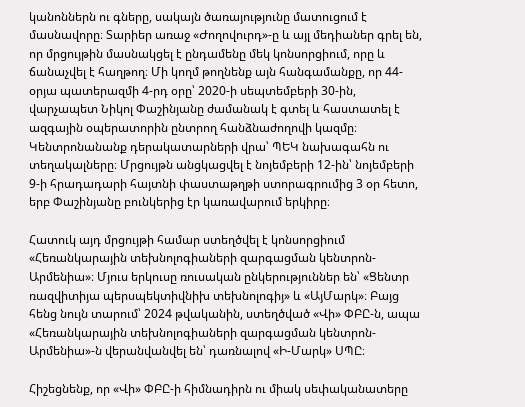կանոններն ու գները, սակայն ծառայությունը մատուցում է մասնավորը։ Տարիեր առաջ «Ժողովուրդ»-ը և այլ մեդիաներ գրել են, որ մրցույթին մասնակցել է ընդամենը մեկ կոնսորցիում, որը և ճանաչվել է հաղթող։ Մի կողմ թողնենք այն հանգամանքը, որ 44-օրյա պատերազմի 4-րդ օրը՝ 2020-ի սեպտեմբերի 30-ին, վարչապետ Նիկոլ Փաշինյանը ժամանակ է գտել և հաստատել է ազգային օպերատորին ընտրող հանձնաժողովի կազմը։ Կենտրոնանանք դերակատարների վրա՝ ՊԵԿ նախագահն ու տեղակալները։ Մրցույթն անցկացվել է նոյեմբերի 12-ին՝ նոյեմբերի 9-ի հրադադարի հայտնի փաստաթղթի ստորագրումից 3 օր հետո, երբ Փաշինյանը բունկերից էր կառավարում երկիրը։

Հատուկ այդ մրցույթի համար ստեղծվել է կոնսորցիում «Հեռանկարային տեխնոլոգիաների զարգացման կենտրոն-Արմենիա»։ Մյուս երկուսը ռուսական ընկերություններ են՝ «Ցենտր ռազվիտիյա պերսպեկտիվնիխ տեխնոլոգիյ» և «ԱյՄարկ»։ Բայց հենց նույն տարում՝ 2024 թվականին, ստեղծված «Վի» ՓԲԸ-ն, ապա «Հեռանկարային տեխնոլոգիաների զարգացման կենտրոն-Արմենիա»-ն վերանվանվել են՝ դառնալով «Ի-Մարկ» ՍՊԸ։

Հիշեցնենք, որ «Վի» ՓԲԸ-ի հիմնադիրն ու միակ սեփականատերը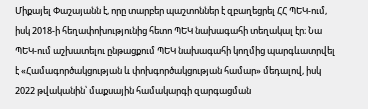Միքայել Փաշայանն է, որը տարբեր պաշտոններ է զբաղեցրել ՀՀ ՊԵԿ-ում, իսկ 2018-ի հեղափոխությունից հետո ՊԵԿ նախագահի տեղակալ էր։ Նա ՊԵԿ-ում աշխատելու ընթացքում ՊԵԿ նախագահի կողմից պարգևատրվել է «Համագործակցության և փոխգործակցության համար» մեդալով, իսկ 2022 թվականին՝ մաքսային համակարգի զարգացման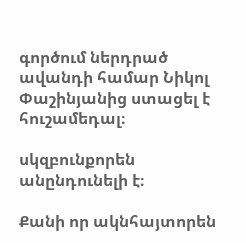գործում ներդրած ավանդի համար Նիկոլ Փաշինյանից ստացել է հուշամեդալ։

սկզբունքորեն անընդունելի է։

Քանի որ ակնհայտորեն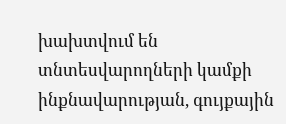խախտվում են տնտեսվարողների կամքի ինքնավարության, գույքային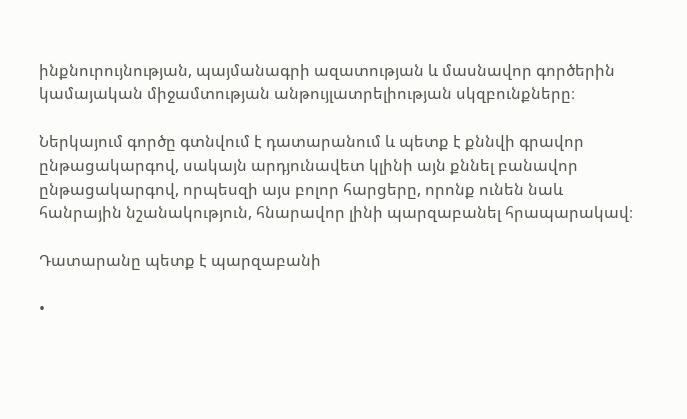ինքնուրույնության, պայմանագրի ազատության և մասնավոր գործերին կամայական միջամտության անթույլատրելիության սկզբունքները։

Ներկայում գործը գտնվում է դատարանում և պետք է քննվի գրավոր ընթացակարգով, սակայն արդյունավետ կլինի այն քննել բանավոր ընթացակարգով, որպեսզի այս բոլոր հարցերը, որոնք ունեն նաև հանրային նշանակություն, հնարավոր լինի պարզաբանել հրապարակավ։

Դատարանը պետք է պարզաբանի

•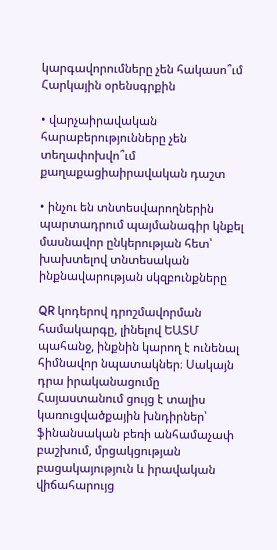կարգավորումները չեն հակասո՞ւմ Հարկային օրենսգրքին

• վարչաիրավական հարաբերությունները չեն տեղափոխվո՞ւմ քաղաքացիաիրավական դաշտ

• ինչու են տնտեսվարողներին պարտադրում պայմանագիր կնքել մասնավոր ընկերության հետ՝ խախտելով տնտեսական ինքնավարության սկզբունքները

QR կոդերով դրոշմավորման համակարգը, լինելով ԵԱՏՄ պահանջ, ինքնին կարող է ունենալ հիմնավոր նպատակներ։ Սակայն դրա իրականացումը Հայաստանում ցույց է տալիս կառուցվածքային խնդիրներ՝ ֆինանսական բեռի անհամաչափ բաշխում, մրցակցության բացակայություն և իրավական վիճահարույց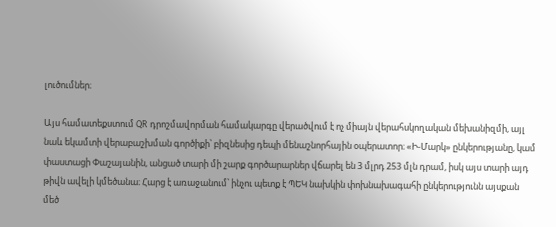լուծումներ։

Այս համատեքստում QR դրոշմավորման համակարգը վերածվում է ոչ միայն վերահսկողական մեխանիզմի, այլ նաև եկամտի վերաբաշխման գործիքի՝ բիզնեսից դեպի մենաշնորհային օպերատոր։ «Ի-Մարկ» ընկերությանը, կամ փաստացի Փաշայանին, անցած տարի մի շարք գործարարներ վճարել են 3 մլրդ 253 մլն դրամ, իսկ այս տարի այդ թիվն ավելի կմեծանա։ Հարց է առաջանում՝ ինչու պետք է ՊԵԿ նախկին փոխնախագահի ընկերությունն այսքան մեծ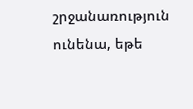շրջանառություն ունենա, եթե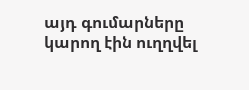այդ գումարները կարող էին ուղղվել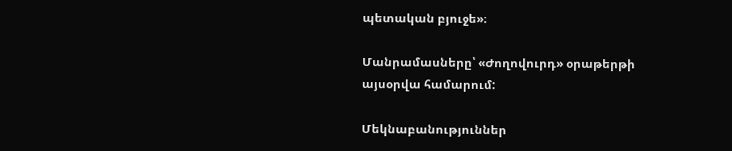պետական բյուջե»։

Մանրամասները՝ «Ժողովուրդ» օրաթերթի այսօրվա համարում:

Մեկնաբանություններ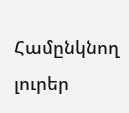Համընկնող լուրեր